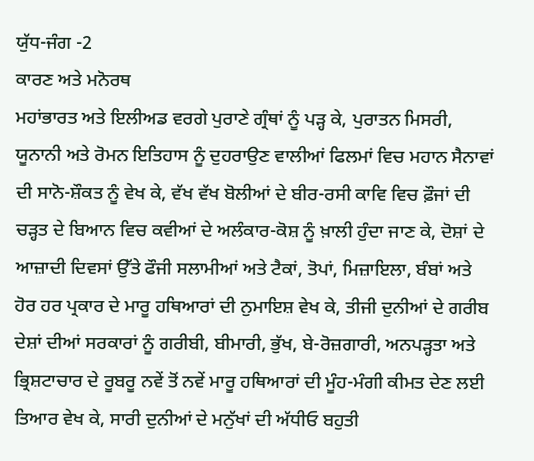ਯੁੱਧ-ਜੰਗ -2
ਕਾਰਣ ਅਤੇ ਮਨੋਰਥ
ਮਹਾਂਭਾਰਤ ਅਤੇ ਇਲੀਅਡ ਵਰਗੇ ਪੁਰਾਣੇ ਗ੍ਰੰਥਾਂ ਨੂੰ ਪੜ੍ਹ ਕੇ, ਪੁਰਾਤਨ ਮਿਸਰੀ, ਯੂਨਾਨੀ ਅਤੇ ਰੋਮਨ ਇਤਿਹਾਸ ਨੂੰ ਦੁਹਰਾਉਣ ਵਾਲੀਆਂ ਫਿਲਮਾਂ ਵਿਚ ਮਹਾਨ ਸੈਨਾਵਾਂ ਦੀ ਸਾਨੋ-ਸ਼ੌਕਤ ਨੂੰ ਵੇਖ ਕੇ, ਵੱਖ ਵੱਖ ਬੋਲੀਆਂ ਦੇ ਬੀਰ-ਰਸੀ ਕਾਵਿ ਵਿਚ ਫ਼ੌਜਾਂ ਦੀ ਚੜ੍ਹਤ ਦੇ ਬਿਆਨ ਵਿਚ ਕਵੀਆਂ ਦੇ ਅਲੰਕਾਰ-ਕੋਸ਼ ਨੂੰ ਖ਼ਾਲੀ ਹੁੰਦਾ ਜਾਣ ਕੇ, ਦੋਸ਼ਾਂ ਦੇ ਆਜ਼ਾਦੀ ਦਿਵਸਾਂ ਉੱਤੇ ਫੌਜੀ ਸਲਾਮੀਆਂ ਅਤੇ ਟੈਕਾਂ, ਤੋਪਾਂ, ਮਿਜ਼ਾਇਲਾ, ਬੰਬਾਂ ਅਤੇ ਹੋਰ ਹਰ ਪ੍ਰਕਾਰ ਦੇ ਮਾਰੂ ਹਥਿਆਰਾਂ ਦੀ ਨੁਮਾਇਸ਼ ਵੇਖ ਕੇ, ਤੀਜੀ ਦੁਨੀਆਂ ਦੇ ਗਰੀਬ ਦੇਸ਼ਾਂ ਦੀਆਂ ਸਰਕਾਰਾਂ ਨੂੰ ਗਰੀਬੀ, ਬੀਮਾਰੀ, ਭੁੱਖ, ਬੇ-ਰੋਜ਼ਗਾਰੀ, ਅਨਪੜ੍ਹਤਾ ਅਤੇ ਭ੍ਰਿਸ਼ਟਾਚਾਰ ਦੇ ਰੂਬਰੂ ਨਵੇਂ ਤੋਂ ਨਵੇਂ ਮਾਰੂ ਹਥਿਆਰਾਂ ਦੀ ਮੂੰਹ-ਮੰਗੀ ਕੀਮਤ ਦੇਣ ਲਈ ਤਿਆਰ ਵੇਖ ਕੇ, ਸਾਰੀ ਦੁਨੀਆਂ ਦੇ ਮਨੁੱਖਾਂ ਦੀ ਅੱਧੀਓ ਬਹੁਤੀ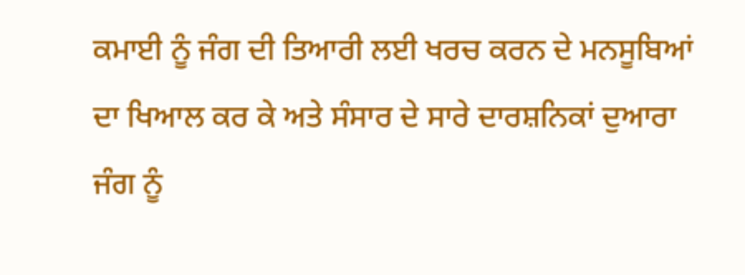ਕਮਾਈ ਨੂੰ ਜੰਗ ਦੀ ਤਿਆਰੀ ਲਈ ਖਰਚ ਕਰਨ ਦੇ ਮਨਸੂਬਿਆਂ ਦਾ ਖਿਆਲ ਕਰ ਕੇ ਅਤੇ ਸੰਸਾਰ ਦੇ ਸਾਰੇ ਦਾਰਸ਼ਨਿਕਾਂ ਦੁਆਰਾ ਜੰਗ ਨੂੰ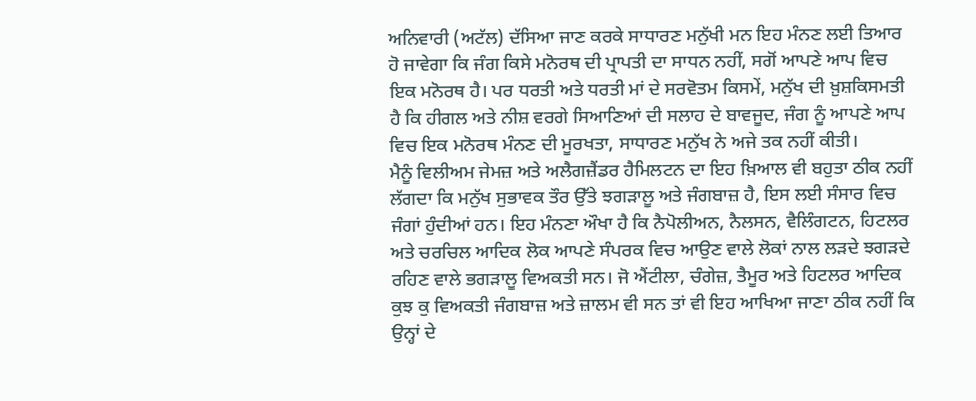ਅਨਿਵਾਰੀ (ਅਟੱਲ) ਦੱਸਿਆ ਜਾਣ ਕਰਕੇ ਸਾਧਾਰਣ ਮਨੁੱਖੀ ਮਨ ਇਹ ਮੰਨਣ ਲਈ ਤਿਆਰ ਹੋ ਜਾਵੇਗਾ ਕਿ ਜੰਗ ਕਿਸੇ ਮਨੋਰਥ ਦੀ ਪ੍ਰਾਪਤੀ ਦਾ ਸਾਧਨ ਨਹੀਂ, ਸਗੋਂ ਆਪਣੇ ਆਪ ਵਿਚ ਇਕ ਮਨੋਰਥ ਹੈ। ਪਰ ਧਰਤੀ ਅਤੇ ਧਰਤੀ ਮਾਂ ਦੇ ਸਰਵੋਤਮ ਕਿਸਮੇਂ, ਮਨੁੱਖ ਦੀ ਖ਼ੁਸ਼ਕਿਸਮਤੀ ਹੈ ਕਿ ਹੀਗਲ ਅਤੇ ਨੀਸ਼ ਵਰਗੇ ਸਿਆਣਿਆਂ ਦੀ ਸਲਾਹ ਦੇ ਬਾਵਜੂਦ, ਜੰਗ ਨੂੰ ਆਪਣੇ ਆਪ ਵਿਚ ਇਕ ਮਨੋਰਥ ਮੰਨਣ ਦੀ ਮੂਰਖਤਾ, ਸਾਧਾਰਣ ਮਨੁੱਖ ਨੇ ਅਜੇ ਤਕ ਨਹੀਂ ਕੀਤੀ।
ਮੈਨੂੰ ਵਿਲੀਅਮ ਜੇਮਜ਼ ਅਤੇ ਅਲੈਗਜ਼ੈਂਡਰ ਹੈਮਿਲਟਨ ਦਾ ਇਹ ਖ਼ਿਆਲ ਵੀ ਬਹੁਤਾ ਠੀਕ ਨਹੀਂ ਲੱਗਦਾ ਕਿ ਮਨੁੱਖ ਸੁਭਾਵਕ ਤੌਰ ਉੱਤੇ ਝਗੜਾਲੂ ਅਤੇ ਜੰਗਬਾਜ਼ ਹੈ, ਇਸ ਲਈ ਸੰਸਾਰ ਵਿਚ ਜੰਗਾਂ ਹੁੰਦੀਆਂ ਹਨ। ਇਹ ਮੰਨਣਾ ਔਖਾ ਹੈ ਕਿ ਨੈਪੋਲੀਅਨ, ਨੈਲਸਨ, ਵੈਲਿੰਗਟਨ, ਹਿਟਲਰ ਅਤੇ ਚਰਚਿਲ ਆਦਿਕ ਲੋਕ ਆਪਣੇ ਸੰਪਰਕ ਵਿਚ ਆਉਣ ਵਾਲੇ ਲੋਕਾਂ ਨਾਲ ਲੜਦੇ ਝਗੜਦੇ ਰਹਿਣ ਵਾਲੇ ਭਗੜਾਲੂ ਵਿਅਕਤੀ ਸਨ। ਜੋ ਐਂਟੀਲਾ, ਚੰਗੇਜ਼, ਤੈਮੂਰ ਅਤੇ ਹਿਟਲਰ ਆਦਿਕ ਕੁਝ ਕੁ ਵਿਅਕਤੀ ਜੰਗਬਾਜ਼ ਅਤੇ ਜ਼ਾਲਮ ਵੀ ਸਨ ਤਾਂ ਵੀ ਇਹ ਆਖਿਆ ਜਾਣਾ ਠੀਕ ਨਹੀਂ ਕਿ ਉਨ੍ਹਾਂ ਦੇ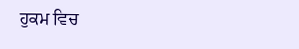ਹੁਕਮ ਵਿਚ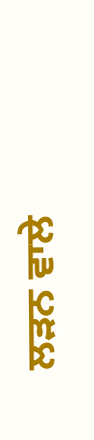ਲੜਨ ਵਾਲੇ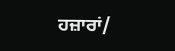ਹਜ਼ਾਰਾਂ/